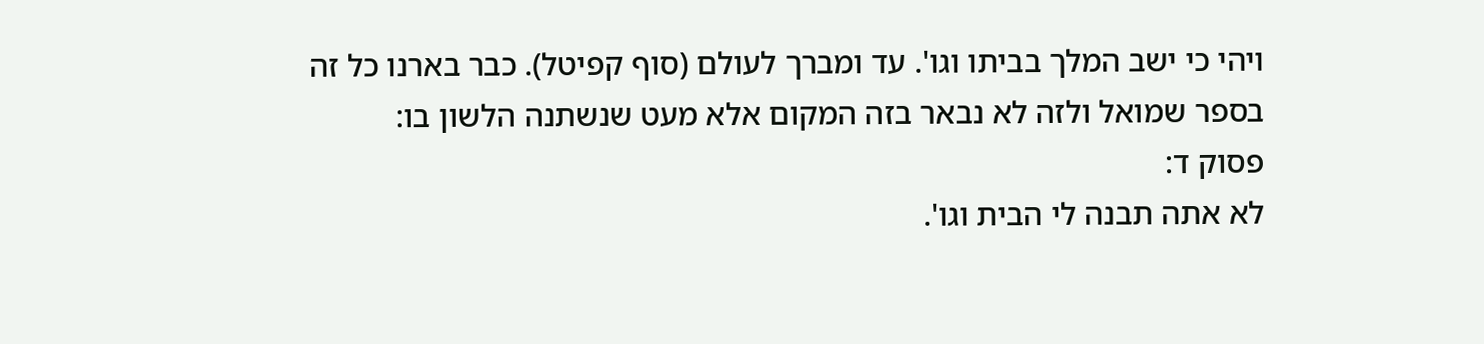ויהי כי ישב המלך בביתו וגו'. עד ומברך לעולם (סוף קפיטל). כבר בארנו כל זה בספר שמואל ולזה לא נבאר בזה המקום אלא מעט שנשתנה הלשון בו:
פסוק ד:
לא אתה תבנה לי הבית וגו'.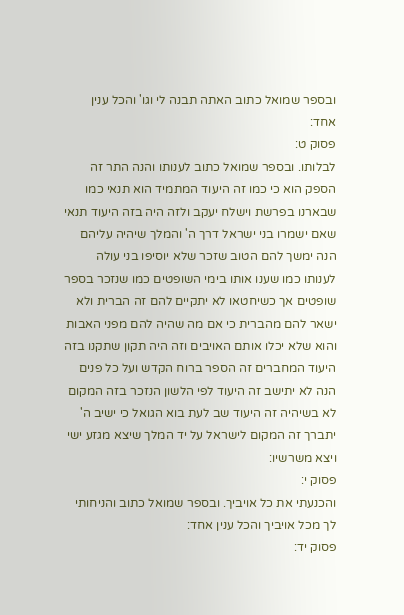ובספר שמואל כתוב האתה תבנה לי וגו' והכל ענין אחד:
פסוק ט:
לבלותו. ובספר שמואל כתוב לענותו והנה התר זה הספק הוא כי כמו זה היעוד המתמיד הוא תנאי כמו שבארנו בפרשת וישלח יעקב ולזה היה בזה היעוד תנאי שאם ישמרו בני ישראל דרך ה' והמלך שיהיה עליהם הנה ימשך להם הטוב שזכר שלא יוסיפו בני עולה לענותו כמו שענו אותו בימי השופטים כמו שנזכר בספר שופטים אך כשיחטאו לא יתקיים להם זה הברית ולא ישאר להם מהברית כי אם מה שהיה להם מפני האבות והוא שלא יכלו אותם האויבים וזה היה תקון שתקנו בזה היעוד המחברים זה הספר ברוח הקדש ועל כל פנים הנה לא יתישב זה היעוד לפי הלשון הנזכר בזה המקום לא בשיהיה זה היעוד שב לעת בוא הגואל כי ישיב ה' יתברך זה המקום לישראל על יד המלך שיצא מגזע ישי ויצא משרשיו:
פסוק י:
והכנעתי את כל אויביך. ובספר שמואל כתוב והניחותי לך מכל אויביך והכל ענין אחד:
פסוק יד: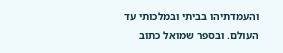והעמדתיהו בביתי ובמלכותי עד העולם. ובספר שמואל כתוב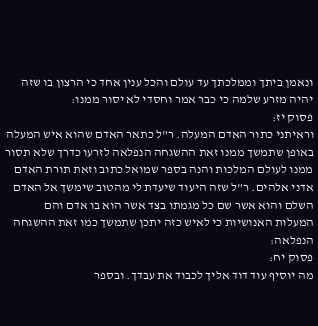ונאמן ביתך וממלכתך עד עולם והכל ענין אחד כי הרצון בו שזה יהיה מזרע שלמה כי כבר אמר וחסדי לא יסור ממנו:
פסוק יז:
וראיתני כתור האדם המעלה. ר"ל כתאר האדם שהוא איש המעלה באופן שתמשך ממנו זאת ההשגחה הנפלאה לזרעו כדרך שלא תסור ממנו לעולם המלכות והנה בספר שמואל כתוב וזאת תורת האדם אדני אלהים. ר"ל שזה היעוד שיעדת לי מהטוב שימשך אל האדם השלם והוא אשר שם כל מגמתו בצד אשר הוא בו אדם והם המעלות האנושיות כי לאיש כזה יתכן שתמשך כמו זאת ההשגחה הנפלאה:
פסוק יח:
מה יוסיף עוד דוד אליך לכבוד את עבדך. ובספר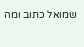שמואל כתוב ומה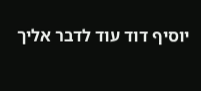יוסיף דוד עוד לדבר אליך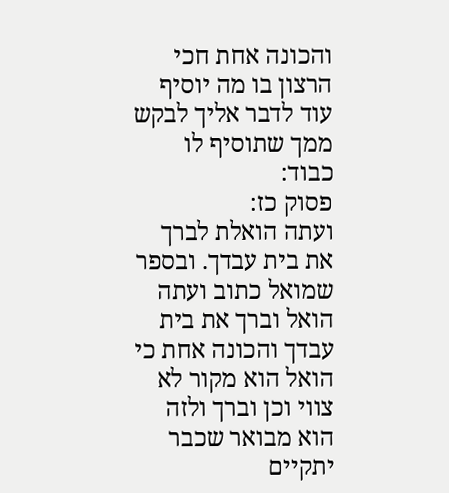והכונה אחת חכי הרצון בו מה יוסיף עוד לדבר אליך לבקש ממך שתוסיף לו כבוד:
פסוק כז:
ועתה הואלת לברך את בית עבדך. ובספר שמואל כתוב ועתה הואל וברך את בית עבדך והכונה אחת כי הואל הוא מקור לא צווי וכן וברך ולזה הוא מבואר שכבר יתקיים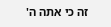זה כי אתה ה'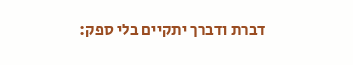דברת ודברך יתקיים בלי ספק: